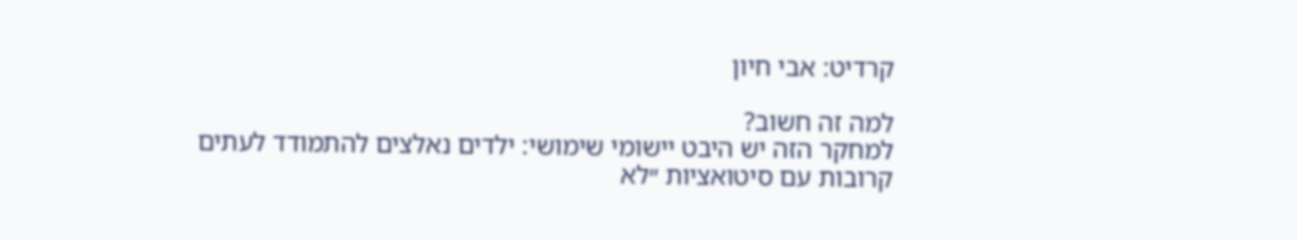קרדיט: אבי חיון

למה זה חשוב?
למחקר הזה יש היבט יישומי שימושי: ילדים נאלצים להתמודד לעתים קרובות עם סיטואציות ״לא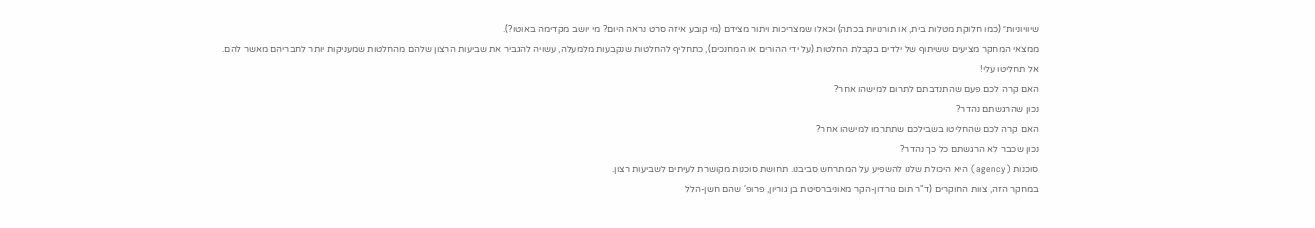שיוויוניות״ (כמו חלוקת מטלות בית, או תורנויות בכתה) וכאלו שמצריכות ויתור מצידם (מי קובע איזה סרט נראה היום? מי יושב מקדימה באוטו?).
ממצאי המחקר מציעים ששיתוף של ילדים בקבלת החלטות (על ידי ההורים או המחנכים), כתחליף להחלטות שנקבעות מלמעלה, עשויה להגביר את שביעות הרצון שלהם מהחלטות שמעניקות יותר לחבריהם מאשר להם.
אל תחליטו עלי!
האם קרה לכם פעם שהתנדבתם לתרום למישהו אחר?
נכון שהרגשתם נהדר?
האם קרה לכם שהחליטו בשבילכם שתתרמו למישהו אחר?
נכון שכבר לא הרגשתם כל כך נהדר?
סוכנות (agency) היא היכולת שלנו להשפיע על המתרחש סביבנו. תחושת סוכנות מקושרת לעיתים לשביעות רצון.
במחקר הזה, צוות החוקרים (ד"ר תום גורדון-הקר מאוניברסיטת בן גוריון, פרופ' שהם חשן-הלל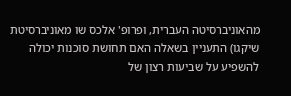מהאוניברסיטה העברית, ופרופ' אלכס שו מאוניברסיטת שיקגו) התעניין בשאלה האם תחושת סוכנות יכולה להשפיע על שביעות רצון של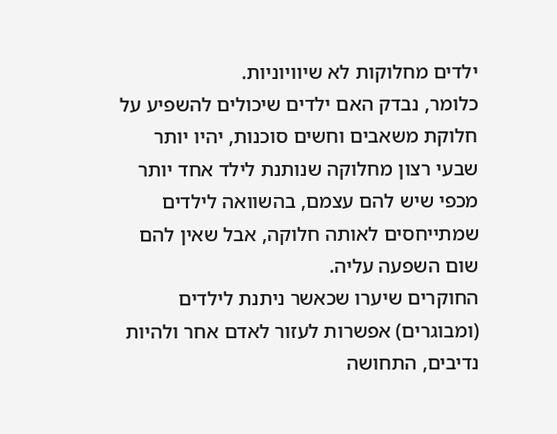ילדים מחלוקות לא שיוויוניות.
כלומר, נבדק האם ילדים שיכולים להשפיע על חלוקת משאבים וחשים סוכנות, יהיו יותר שבעי רצון מחלוקה שנותנת לילד אחד יותר מכפי שיש להם עצמם, בהשוואה לילדים שמתייחסים לאותה חלוקה, אבל שאין להם שום השפעה עליה.
החוקרים שיערו שכאשר ניתנת לילדים (ומבוגרים) אפשרות לעזור לאדם אחר ולהיות נדיבים, התחושה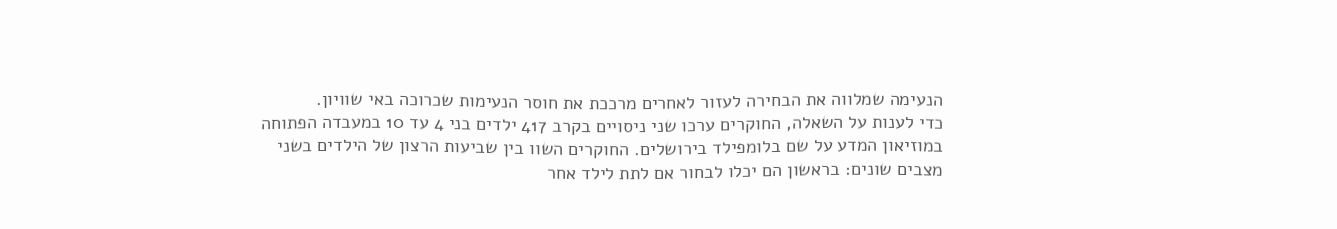הנעימה שמלווה את הבחירה לעזור לאחרים מרככת את חוסר הנעימות שכרוכה באי שוויון.
כדי לענות על השאלה, החוקרים ערכו שני ניסויים בקרב 417 ילדים בני 4 עד 10 במעבדה הפתוחה במוזיאון המדע על שם בלומפילד בירושלים. החוקרים השוו בין שביעות הרצון של הילדים בשני מצבים שונים: בראשון הם יכלו לבחור אם לתת לילד אחר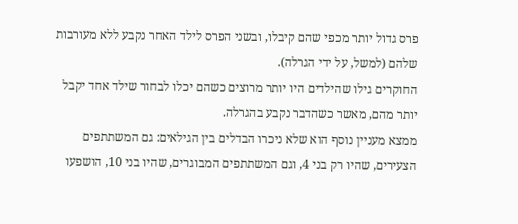פרס גדול יותר מכפי שהם קיבלו, ובשני הפרס לילד האחר נקבע ללא מעורבות שלהם (למשל, על ידי הגרלה).
החוקרים גילו שהילדים היו יותר מרוצים כשהם יכלו לבחור שילד אחד יקבל יותר מהם, מאשר כשהדבר נקבע בהגרלה.
ממצא מעניין נוסף הוא שלא ניכרו הבדלים בין הגילאים: גם המשתתפים הצעירים, שהיו רק בני 4, וגם המשתתפים המבוגרים, שהיו בני 10, הושפעו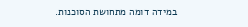במידה דומה מתחושת הסוכנות.